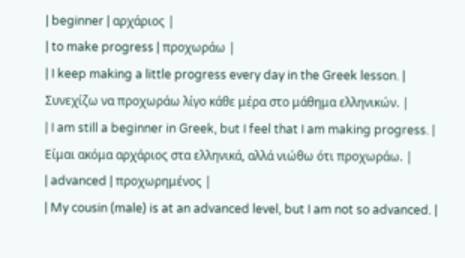| beginner | αρχάριος |
| to make progress | προχωράω |
| I keep making a little progress every day in the Greek lesson. | Συνεχίζω να προχωράω λίγο κάθε μέρα στο μάθημα ελληνικών. |
| I am still a beginner in Greek, but I feel that I am making progress. | Είμαι ακόμα αρχάριος στα ελληνικά, αλλά νιώθω ότι προχωράω. |
| advanced | προχωρημένος |
| My cousin (male) is at an advanced level, but I am not so advanced. |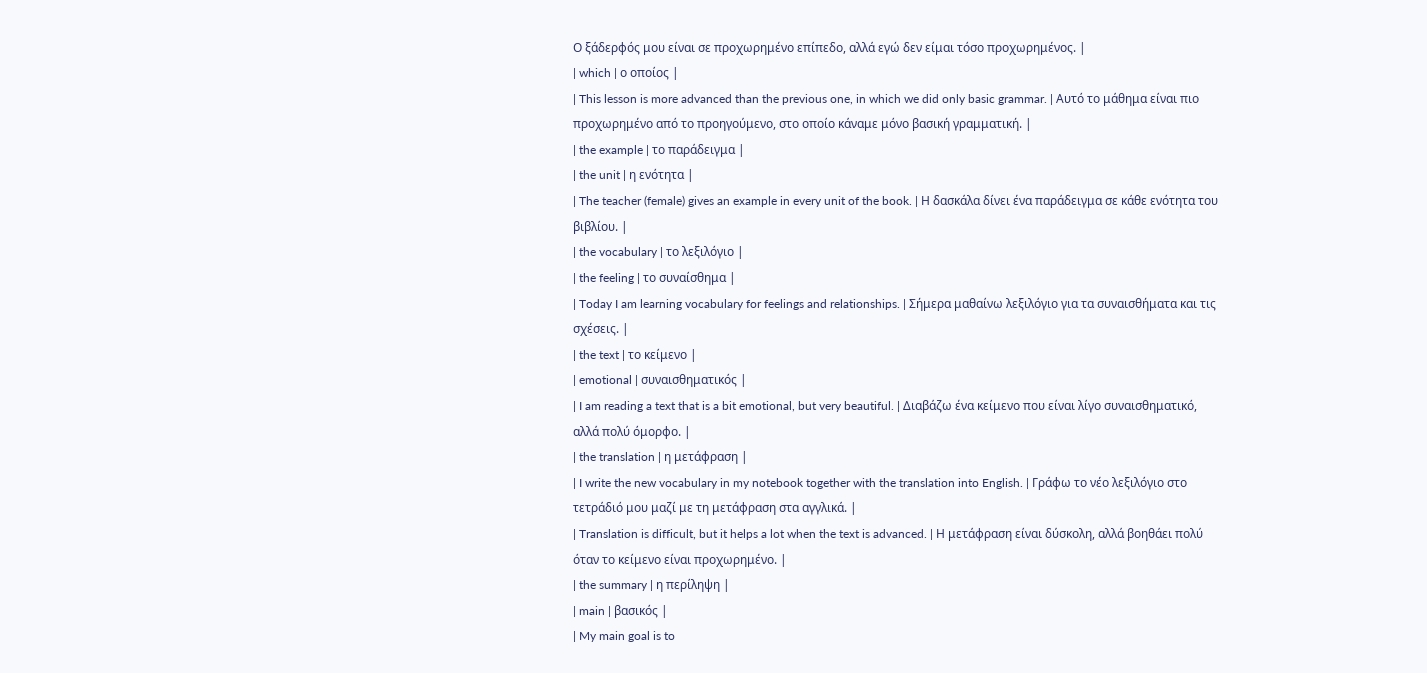Ο ξάδερφός μου είναι σε προχωρημένο επίπεδο, αλλά εγώ δεν είμαι τόσο προχωρημένος. |
| which | ο οποίος |
| This lesson is more advanced than the previous one, in which we did only basic grammar. | Αυτό το μάθημα είναι πιο προχωρημένο από το προηγούμενο, στο οποίο κάναμε μόνο βασική γραμματική. |
| the example | το παράδειγμα |
| the unit | η ενότητα |
| The teacher (female) gives an example in every unit of the book. | Η δασκάλα δίνει ένα παράδειγμα σε κάθε ενότητα του βιβλίου. |
| the vocabulary | το λεξιλόγιο |
| the feeling | το συναίσθημα |
| Today I am learning vocabulary for feelings and relationships. | Σήμερα μαθαίνω λεξιλόγιο για τα συναισθήματα και τις σχέσεις. |
| the text | το κείμενο |
| emotional | συναισθηματικός |
| I am reading a text that is a bit emotional, but very beautiful. | Διαβάζω ένα κείμενο που είναι λίγο συναισθηματικό, αλλά πολύ όμορφο. |
| the translation | η μετάφραση |
| I write the new vocabulary in my notebook together with the translation into English. | Γράφω το νέο λεξιλόγιο στο τετράδιό μου μαζί με τη μετάφραση στα αγγλικά. |
| Translation is difficult, but it helps a lot when the text is advanced. | Η μετάφραση είναι δύσκολη, αλλά βοηθάει πολύ όταν το κείμενο είναι προχωρημένο. |
| the summary | η περίληψη |
| main | βασικός |
| My main goal is to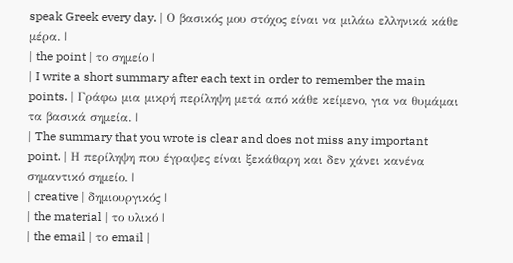speak Greek every day. | Ο βασικός μου στόχος είναι να μιλάω ελληνικά κάθε μέρα. |
| the point | το σημείο |
| I write a short summary after each text in order to remember the main points. | Γράφω μια μικρή περίληψη μετά από κάθε κείμενο, για να θυμάμαι τα βασικά σημεία. |
| The summary that you wrote is clear and does not miss any important point. | Η περίληψη που έγραψες είναι ξεκάθαρη και δεν χάνει κανένα σημαντικό σημείο. |
| creative | δημιουργικός |
| the material | το υλικό |
| the email | το email |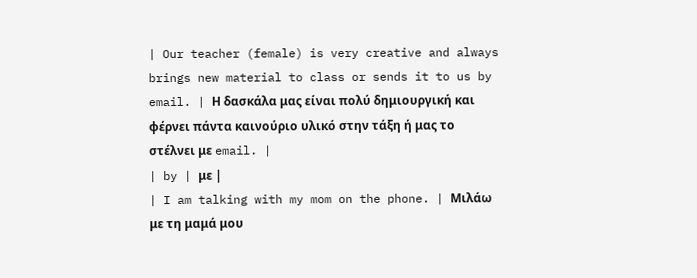| Our teacher (female) is very creative and always brings new material to class or sends it to us by email. | Η δασκάλα μας είναι πολύ δημιουργική και φέρνει πάντα καινούριο υλικό στην τάξη ή μας το στέλνει με email. |
| by | με |
| I am talking with my mom on the phone. | Μιλάω με τη μαμά μου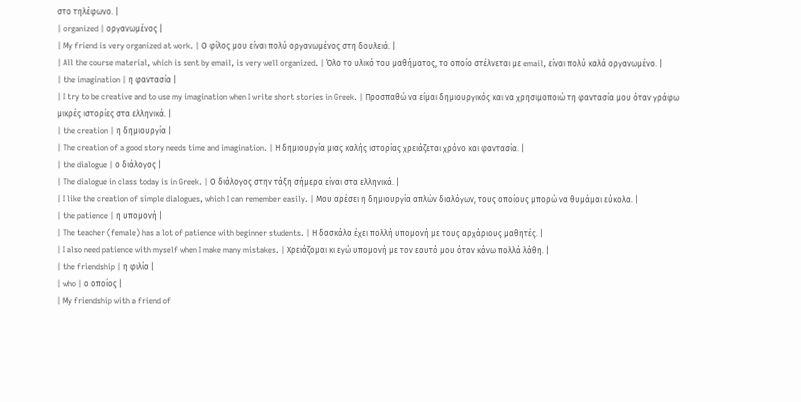στο τηλέφωνο. |
| organized | οργανωμένος |
| My friend is very organized at work. | Ο φίλος μου είναι πολύ οργανωμένος στη δουλειά. |
| All the course material, which is sent by email, is very well organized. | Όλο το υλικό του μαθήματος, το οποίο στέλνεται με email, είναι πολύ καλά οργανωμένο. |
| the imagination | η φαντασία |
| I try to be creative and to use my imagination when I write short stories in Greek. | Προσπαθώ να είμαι δημιουργικός και να χρησιμοποιώ τη φαντασία μου όταν γράφω μικρές ιστορίες στα ελληνικά. |
| the creation | η δημιουργία |
| The creation of a good story needs time and imagination. | Η δημιουργία μιας καλής ιστορίας χρειάζεται χρόνο και φαντασία. |
| the dialogue | ο διάλογος |
| The dialogue in class today is in Greek. | Ο διάλογος στην τάξη σήμερα είναι στα ελληνικά. |
| I like the creation of simple dialogues, which I can remember easily. | Μου αρέσει η δημιουργία απλών διαλόγων, τους οποίους μπορώ να θυμάμαι εύκολα. |
| the patience | η υπομονή |
| The teacher (female) has a lot of patience with beginner students. | Η δασκάλα έχει πολλή υπομονή με τους αρχάριους μαθητές. |
| I also need patience with myself when I make many mistakes. | Χρειάζομαι κι εγώ υπομονή με τον εαυτό μου όταν κάνω πολλά λάθη. |
| the friendship | η φιλία |
| who | ο οποίος |
| My friendship with a friend of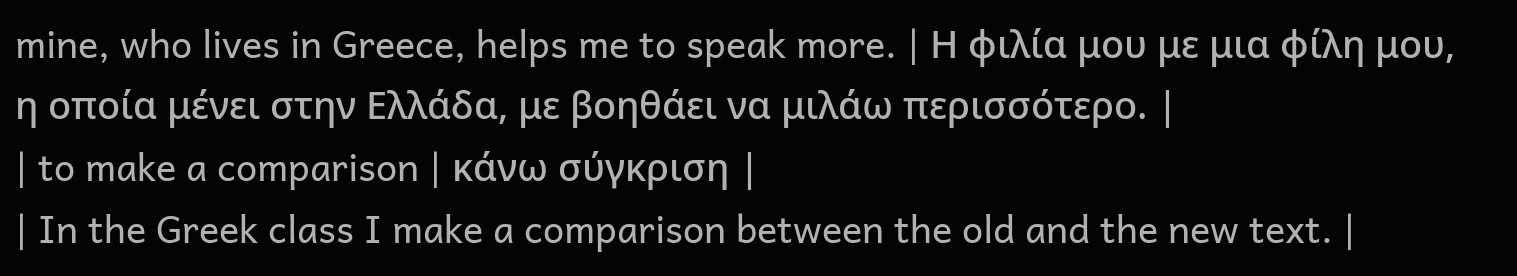mine, who lives in Greece, helps me to speak more. | Η φιλία μου με μια φίλη μου, η οποία μένει στην Ελλάδα, με βοηθάει να μιλάω περισσότερο. |
| to make a comparison | κάνω σύγκριση |
| In the Greek class I make a comparison between the old and the new text. |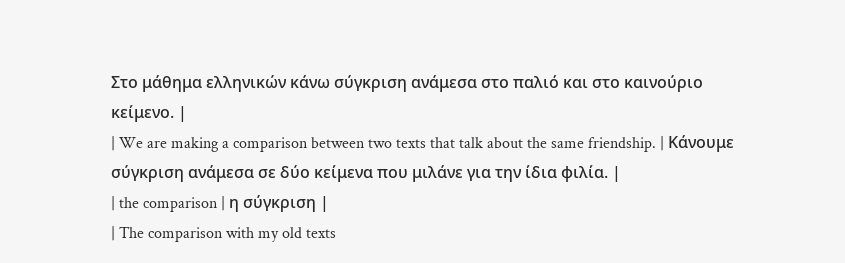Στο μάθημα ελληνικών κάνω σύγκριση ανάμεσα στο παλιό και στο καινούριο κείμενο. |
| We are making a comparison between two texts that talk about the same friendship. | Κάνουμε σύγκριση ανάμεσα σε δύο κείμενα που μιλάνε για την ίδια φιλία. |
| the comparison | η σύγκριση |
| The comparison with my old texts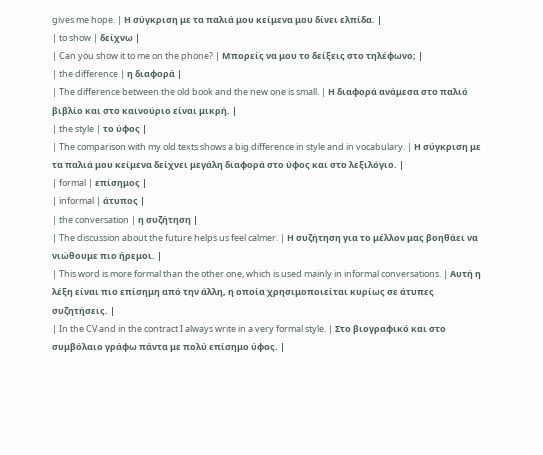gives me hope. | Η σύγκριση με τα παλιά μου κείμενα μου δίνει ελπίδα. |
| to show | δείχνω |
| Can you show it to me on the phone? | Μπορείς να μου το δείξεις στο τηλέφωνο; |
| the difference | η διαφορά |
| The difference between the old book and the new one is small. | Η διαφορά ανάμεσα στο παλιό βιβλίο και στο καινούριο είναι μικρή. |
| the style | το ύφος |
| The comparison with my old texts shows a big difference in style and in vocabulary. | Η σύγκριση με τα παλιά μου κείμενα δείχνει μεγάλη διαφορά στο ύφος και στο λεξιλόγιο. |
| formal | επίσημος |
| informal | άτυπος |
| the conversation | η συζήτηση |
| The discussion about the future helps us feel calmer. | Η συζήτηση για το μέλλον μας βοηθάει να νιώθουμε πιο ήρεμοι. |
| This word is more formal than the other one, which is used mainly in informal conversations. | Αυτή η λέξη είναι πιο επίσημη από την άλλη, η οποία χρησιμοποιείται κυρίως σε άτυπες συζητήσεις. |
| In the CV and in the contract I always write in a very formal style. | Στο βιογραφικό και στο συμβόλαιο γράφω πάντα με πολύ επίσημο ύφος. |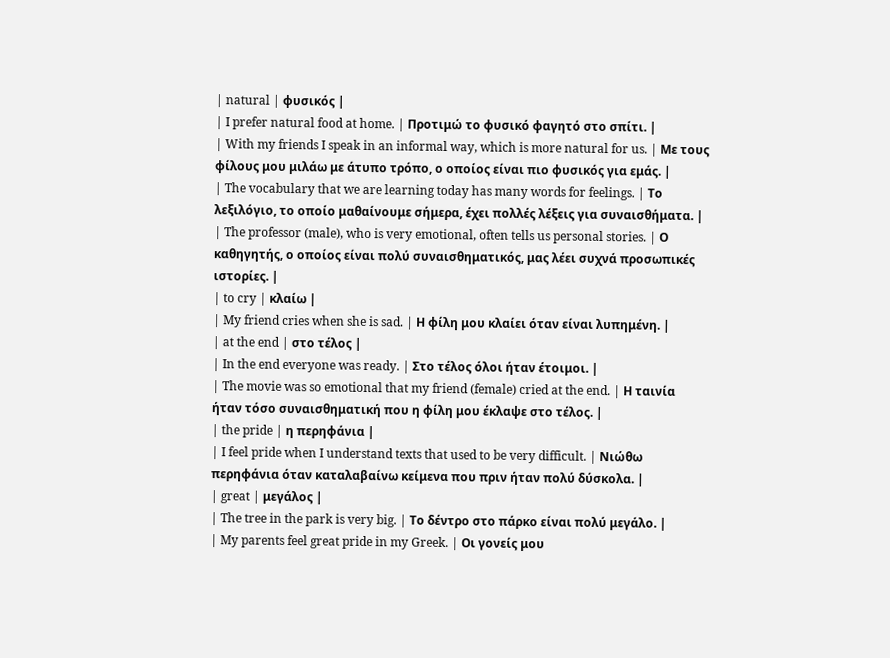| natural | φυσικός |
| I prefer natural food at home. | Προτιμώ το φυσικό φαγητό στο σπίτι. |
| With my friends I speak in an informal way, which is more natural for us. | Με τους φίλους μου μιλάω με άτυπο τρόπο, ο οποίος είναι πιο φυσικός για εμάς. |
| The vocabulary that we are learning today has many words for feelings. | Το λεξιλόγιο, το οποίο μαθαίνουμε σήμερα, έχει πολλές λέξεις για συναισθήματα. |
| The professor (male), who is very emotional, often tells us personal stories. | Ο καθηγητής, ο οποίος είναι πολύ συναισθηματικός, μας λέει συχνά προσωπικές ιστορίες. |
| to cry | κλαίω |
| My friend cries when she is sad. | Η φίλη μου κλαίει όταν είναι λυπημένη. |
| at the end | στο τέλος |
| In the end everyone was ready. | Στο τέλος όλοι ήταν έτοιμοι. |
| The movie was so emotional that my friend (female) cried at the end. | Η ταινία ήταν τόσο συναισθηματική που η φίλη μου έκλαψε στο τέλος. |
| the pride | η περηφάνια |
| I feel pride when I understand texts that used to be very difficult. | Νιώθω περηφάνια όταν καταλαβαίνω κείμενα που πριν ήταν πολύ δύσκολα. |
| great | μεγάλος |
| The tree in the park is very big. | Το δέντρο στο πάρκο είναι πολύ μεγάλο. |
| My parents feel great pride in my Greek. | Οι γονείς μου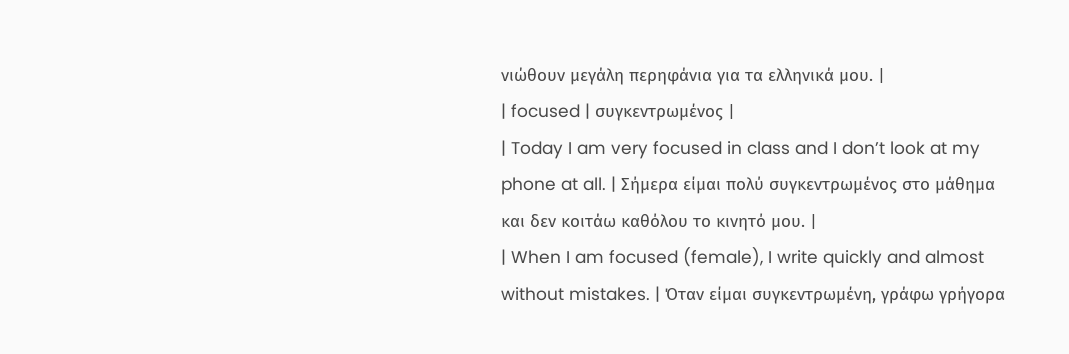νιώθουν μεγάλη περηφάνια για τα ελληνικά μου. |
| focused | συγκεντρωμένος |
| Today I am very focused in class and I don’t look at my phone at all. | Σήμερα είμαι πολύ συγκεντρωμένος στο μάθημα και δεν κοιτάω καθόλου το κινητό μου. |
| When I am focused (female), I write quickly and almost without mistakes. | Όταν είμαι συγκεντρωμένη, γράφω γρήγορα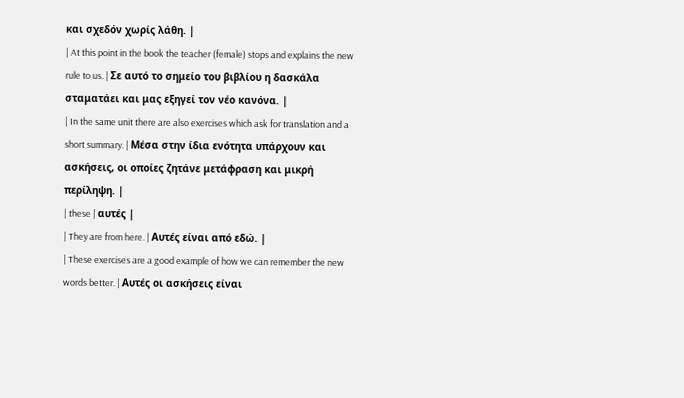και σχεδόν χωρίς λάθη. |
| At this point in the book the teacher (female) stops and explains the new rule to us. | Σε αυτό το σημείο του βιβλίου η δασκάλα σταματάει και μας εξηγεί τον νέο κανόνα. |
| In the same unit there are also exercises which ask for translation and a short summary. | Μέσα στην ίδια ενότητα υπάρχουν και ασκήσεις, οι οποίες ζητάνε μετάφραση και μικρή περίληψη. |
| these | αυτές |
| They are from here. | Αυτές είναι από εδώ. |
| These exercises are a good example of how we can remember the new words better. | Αυτές οι ασκήσεις είναι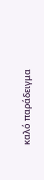καλό παράδειγμα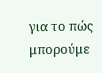για το πώς μπορούμε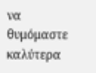να θυμόμαστε καλύτερα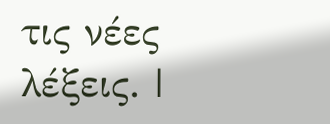τις νέες λέξεις. |